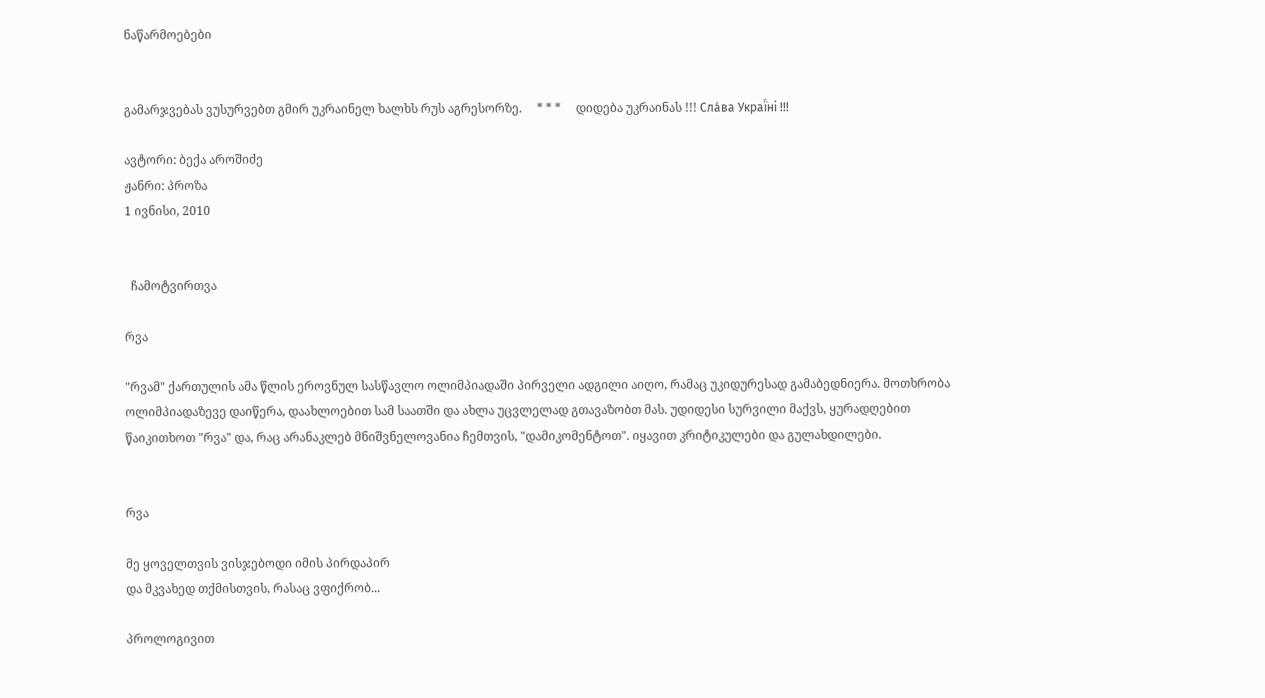ნაწარმოებები


გამარჯვებას ვუსურვებთ გმირ უკრაინელ ხალხს რუს აგრესორზე.     * * *     დიდება უკრაინას !!! Сла́ва Украї́ні !!!

ავტორი: ბექა აროშიძე
ჟანრი: პროზა
1 ივნისი, 2010


  ჩამოტვირთვა

რვა

"რვამ" ქართულის ამა წლის ეროვნულ სასწავლო ოლიმპიადაში პირველი ადგილი აიღო, რამაც უკიდურესად გამაბედნიერა. მოთხრობა ოლიმპიადაზევე დაიწერა, დაახლოებით სამ საათში და ახლა უცვლელად გთავაზობთ მას. უდიდესი სურვილი მაქვს, ყურადღებით წაიკითხოთ "რვა" და, რაც არანაკლებ მნიშვნელოვანია ჩემთვის, "დამიკომენტოთ". იყავით კრიტიკულები და გულახდილები.


რვა

მე ყოველთვის ვისჯებოდი იმის პირდაპირ
და მკვახედ თქმისთვის, რასაც ვფიქრობ...

პროლოგივით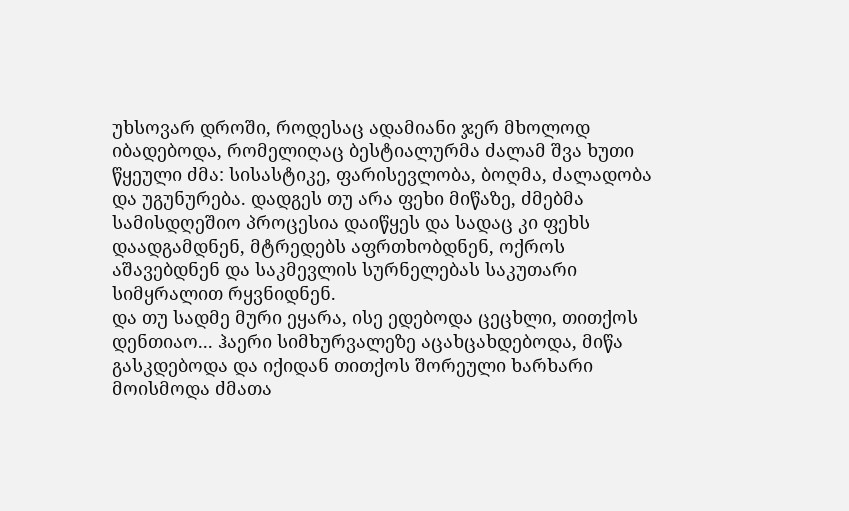უხსოვარ დროში, როდესაც ადამიანი ჯერ მხოლოდ იბადებოდა, რომელიღაც ბესტიალურმა ძალამ შვა ხუთი წყეული ძმა: სისასტიკე, ფარისევლობა, ბოღმა, ძალადობა და უგუნურება. დადგეს თუ არა ფეხი მიწაზე, ძმებმა სამისდღეშიო პროცესია დაიწყეს და სადაც კი ფეხს დაადგამდნენ, მტრედებს აფრთხობდნენ, ოქროს აშავებდნენ და საკმევლის სურნელებას საკუთარი სიმყრალით რყვნიდნენ.
და თუ სადმე მური ეყარა, ისე ედებოდა ცეცხლი, თითქოს დენთიაო... ჰაერი სიმხურვალეზე აცახცახდებოდა, მიწა გასკდებოდა და იქიდან თითქოს შორეული ხარხარი მოისმოდა ძმათა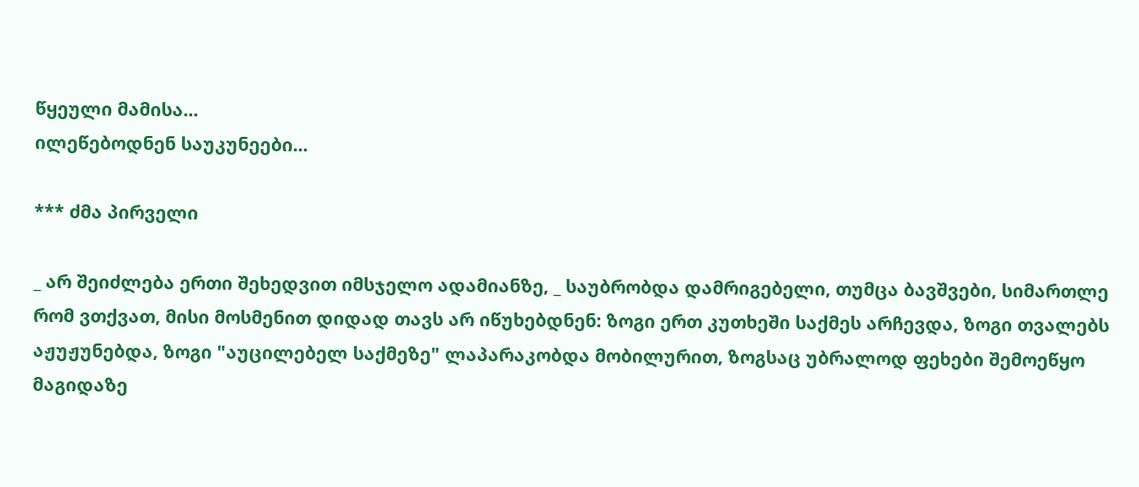წყეული მამისა...
ილეწებოდნენ საუკუნეები...

*** ძმა პირველი

_ არ შეიძლება ერთი შეხედვით იმსჯელო ადამიანზე, _ საუბრობდა დამრიგებელი, თუმცა ბავშვები, სიმართლე რომ ვთქვათ, მისი მოსმენით დიდად თავს არ იწუხებდნენ: ზოგი ერთ კუთხეში საქმეს არჩევდა, ზოგი თვალებს აჟუჟუნებდა, ზოგი "აუცილებელ საქმეზე" ლაპარაკობდა მობილურით, ზოგსაც უბრალოდ ფეხები შემოეწყო მაგიდაზე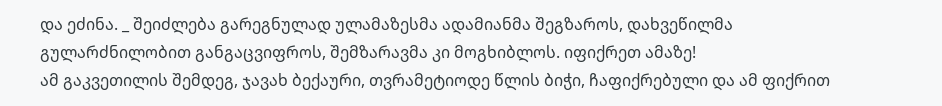და ეძინა. _ შეიძლება გარეგნულად ულამაზესმა ადამიანმა შეგზაროს, დახვეწილმა გულარძნილობით განგაცვიფროს, შემზარავმა კი მოგხიბლოს. იფიქრეთ ამაზე!
ამ გაკვეთილის შემდეგ, ჯავახ ბექაური, თვრამეტიოდე წლის ბიჭი, ჩაფიქრებული და ამ ფიქრით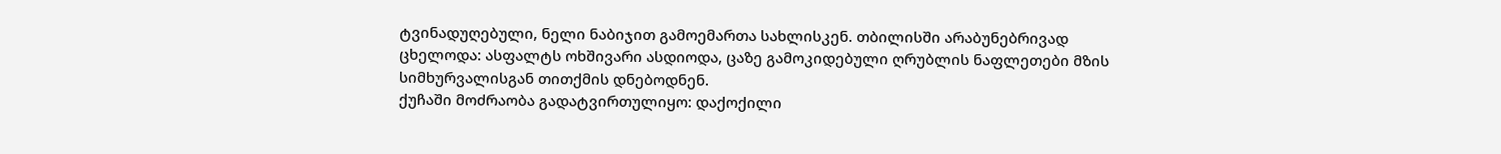ტვინადუღებული, ნელი ნაბიჯით გამოემართა სახლისკენ. თბილისში არაბუნებრივად ცხელოდა: ასფალტს ოხშივარი ასდიოდა, ცაზე გამოკიდებული ღრუბლის ნაფლეთები მზის სიმხურვალისგან თითქმის დნებოდნენ.
ქუჩაში მოძრაობა გადატვირთულიყო: დაქოქილი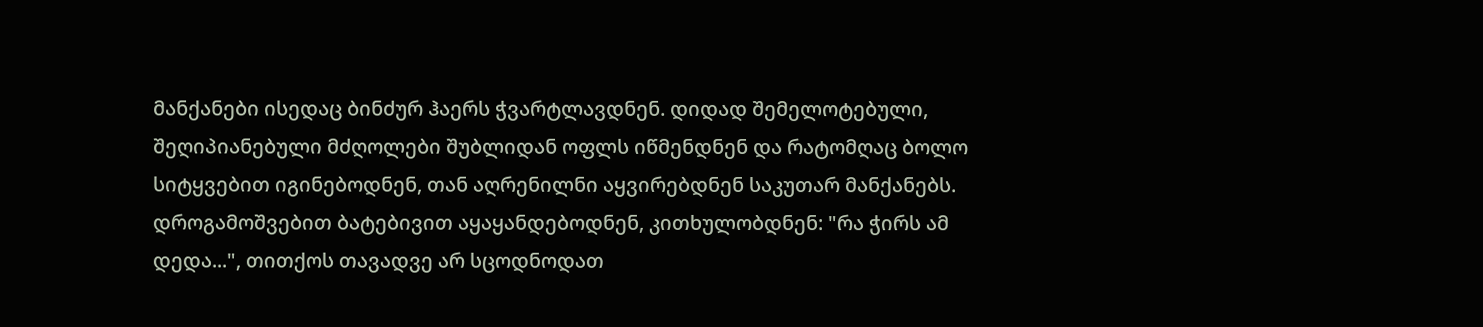მანქანები ისედაც ბინძურ ჰაერს ჭვარტლავდნენ. დიდად შემელოტებული, შეღიპიანებული მძღოლები შუბლიდან ოფლს იწმენდნენ და რატომღაც ბოლო სიტყვებით იგინებოდნენ, თან აღრენილნი აყვირებდნენ საკუთარ მანქანებს. დროგამოშვებით ბატებივით აყაყანდებოდნენ, კითხულობდნენ: "რა ჭირს ამ დედა...", თითქოს თავადვე არ სცოდნოდათ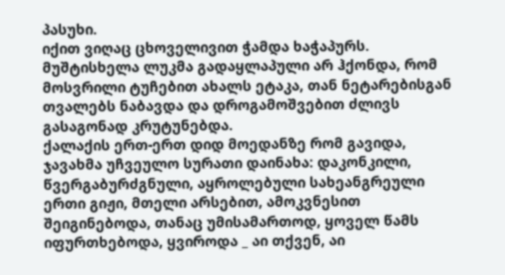პასუხი.
იქით ვიღაც ცხოველივით ჭამდა ხაჭაპურს. მუშტისხელა ლუკმა გადაყლაპული არ ჰქონდა, რომ მოსვრილი ტუჩებით ახალს ეტაკა, თან ნეტარებისგან თვალებს ნაბავდა და დროგამოშვებით ძლივს გასაგონად კრუტუნებდა.
ქალაქის ერთ-ერთ დიდ მოედანზე რომ გავიდა, ჯავახმა უჩვეულო სურათი დაინახა: დაკონკილი, წვერგაბურძგნული, აყროლებული სახეანგრეული ერთი გიჟი, მთელი არსებით, ამოკვნესით შეიგინებოდა, თანაც უმისამართოდ, ყოველ წამს იფურთხებოდა, ყვიროდა _ აი თქვენ, აი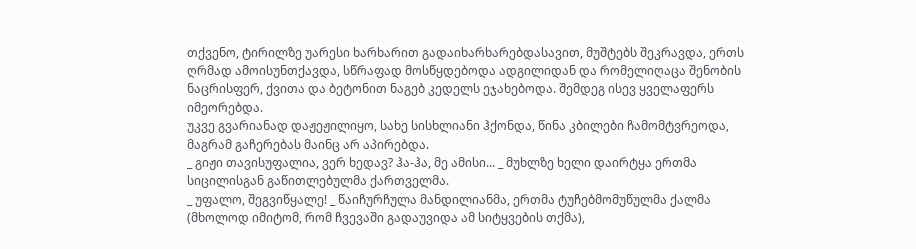თქვენო, ტირილზე უარესი ხარხარით გადაიხარხარებდასავით, მუშტებს შეკრავდა, ერთს ღრმად ამოისუნთქავდა, სწრაფად მოსწყდებოდა ადგილიდან და რომელიღაცა შენობის ნაცრისფერ, ქვითა და ბეტონით ნაგებ კედელს ეჯახებოდა. შემდეგ ისევ ყველაფერს იმეორებდა.
უკვე გვარიანად დაჟეჟილიყო, სახე სისხლიანი ჰქონდა, წინა კბილები ჩამომტვრეოდა, მაგრამ გაჩერებას მაინც არ აპირებდა.
_ გიჟი თავისუფალია, ვერ ხედავ? ჰა-ჰა, მე ამისი... _ მუხლზე ხელი დაირტყა ერთმა სიცილისგან გაწითლებულმა ქართველმა.
_ უფალო, შეგვიწყალე! _ წაიჩურჩულა მანდილიანმა, ერთმა ტუჩებმომუწულმა ქალმა (მხოლოდ იმიტომ, რომ ჩვევაში გადაუვიდა ამ სიტყვების თქმა),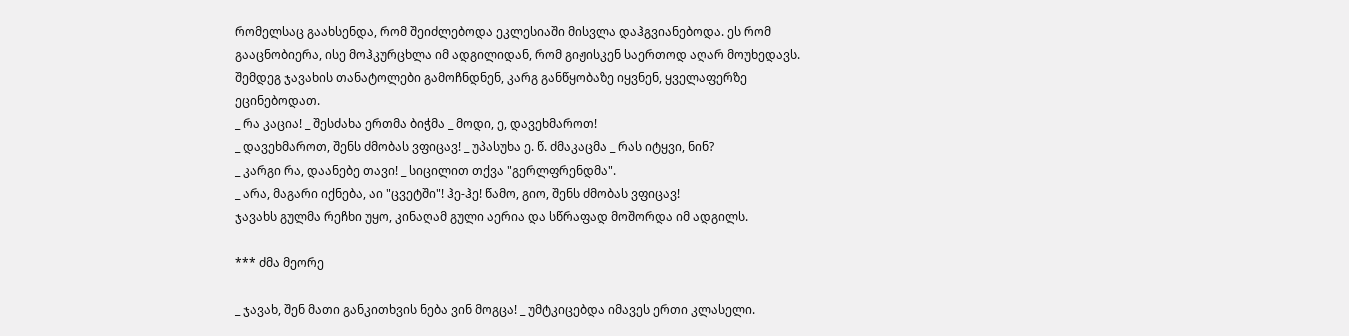რომელსაც გაახსენდა, რომ შეიძლებოდა ეკლესიაში მისვლა დაჰგვიანებოდა. ეს რომ გააცნობიერა, ისე მოჰკურცხლა იმ ადგილიდან, რომ გიჟისკენ საერთოდ აღარ მოუხედავს.
შემდეგ ჯავახის თანატოლები გამოჩნდნენ, კარგ განწყობაზე იყვნენ, ყველაფერზე ეცინებოდათ.
_ რა კაცია! _ შესძახა ერთმა ბიჭმა _ მოდი, ე, დავეხმაროთ!
_ დავეხმაროთ, შენს ძმობას ვფიცავ! _ უპასუხა ე. წ. ძმაკაცმა _ რას იტყვი, ნინ?
_ კარგი რა, დაანებე თავი! _ სიცილით თქვა "გერლფრენდმა".
_ არა, მაგარი იქნება, აი "ცვეტში"! ჰე-ჰე! წამო, გიო, შენს ძმობას ვფიცავ!
ჯავახს გულმა რეჩხი უყო, კინაღამ გული აერია და სწრაფად მოშორდა იმ ადგილს.

*** ძმა მეორე

_ ჯავახ, შენ მათი განკითხვის ნება ვინ მოგცა! _ უმტკიცებდა იმავეს ერთი კლასელი.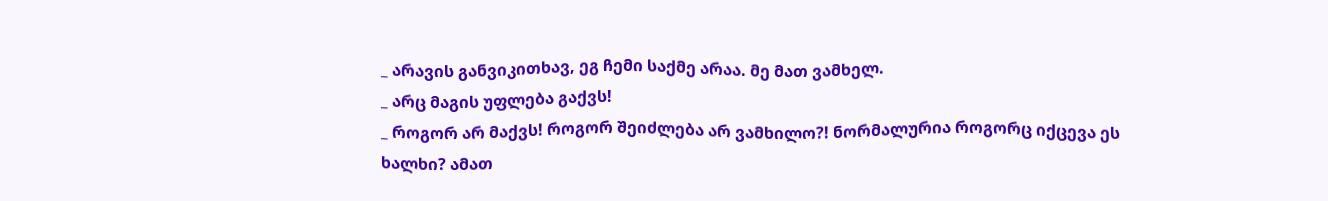_ არავის განვიკითხავ, ეგ ჩემი საქმე არაა. მე მათ ვამხელ.
_ არც მაგის უფლება გაქვს!
_ როგორ არ მაქვს! როგორ შეიძლება არ ვამხილო?! ნორმალურია როგორც იქცევა ეს ხალხი? ამათ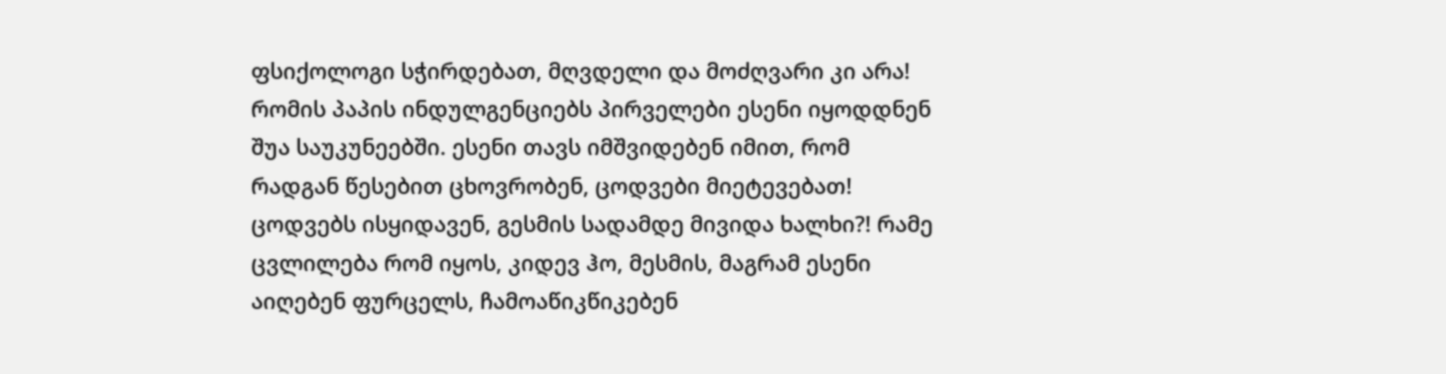ფსიქოლოგი სჭირდებათ, მღვდელი და მოძღვარი კი არა! რომის პაპის ინდულგენციებს პირველები ესენი იყოდდნენ შუა საუკუნეებში. ესენი თავს იმშვიდებენ იმით, რომ რადგან წესებით ცხოვრობენ, ცოდვები მიეტევებათ! ცოდვებს ისყიდავენ, გესმის სადამდე მივიდა ხალხი?! რამე ცვლილება რომ იყოს, კიდევ ჰო, მესმის, მაგრამ ესენი აიღებენ ფურცელს, ჩამოაწიკწიკებენ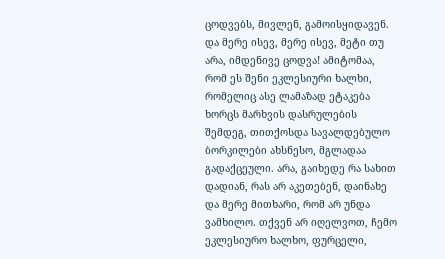ცოდვებს, მივლენ, გამოისყიდავენ. და მერე ისევ, მერე ისევ, მეტი თუ არა, იმდენივე ცოდვა! ამიტომაა, რომ ეს შენი ეკლესიური ხალხი, რომელიც ასე ლამაზად ეტაკება ხორცს მარხვის დასრულების შემდეგ, თითქოსდა სავალდებულო ბორკილები ახსნესო, მგლადაა გადაქცეული. არა, გაიხედე რა სახით დადიან, რას არ აკეთებენ, დაინახე და მერე მითხარი, რომ არ უნდა ვამხილო. თქვენ არ იღელვოთ, ჩემო ეკლესიურო ხალხო, ფურცელი,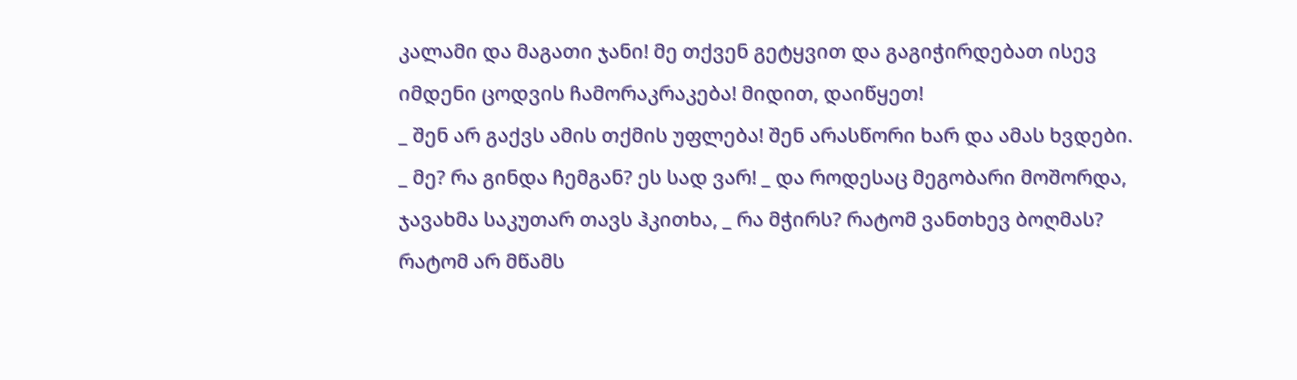კალამი და მაგათი ჯანი! მე თქვენ გეტყვით და გაგიჭირდებათ ისევ იმდენი ცოდვის ჩამორაკრაკება! მიდით, დაიწყეთ!
_ შენ არ გაქვს ამის თქმის უფლება! შენ არასწორი ხარ და ამას ხვდები.
_ მე? რა გინდა ჩემგან? ეს სად ვარ! _ და როდესაც მეგობარი მოშორდა, ჯავახმა საკუთარ თავს ჰკითხა, _ რა მჭირს? რატომ ვანთხევ ბოღმას? რატომ არ მწამს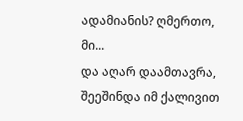ადამიანის? ღმერთო, მი...
და აღარ დაამთავრა, შეეშინდა იმ ქალივით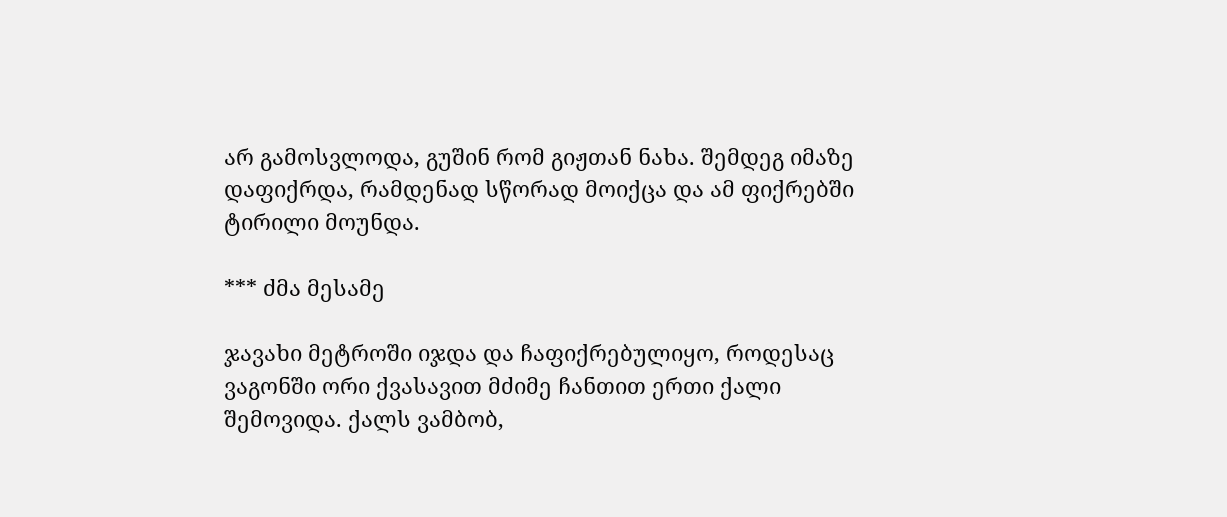არ გამოსვლოდა, გუშინ რომ გიჟთან ნახა. შემდეგ იმაზე დაფიქრდა, რამდენად სწორად მოიქცა და ამ ფიქრებში ტირილი მოუნდა.

*** ძმა მესამე

ჯავახი მეტროში იჯდა და ჩაფიქრებულიყო, როდესაც ვაგონში ორი ქვასავით მძიმე ჩანთით ერთი ქალი შემოვიდა. ქალს ვამბობ,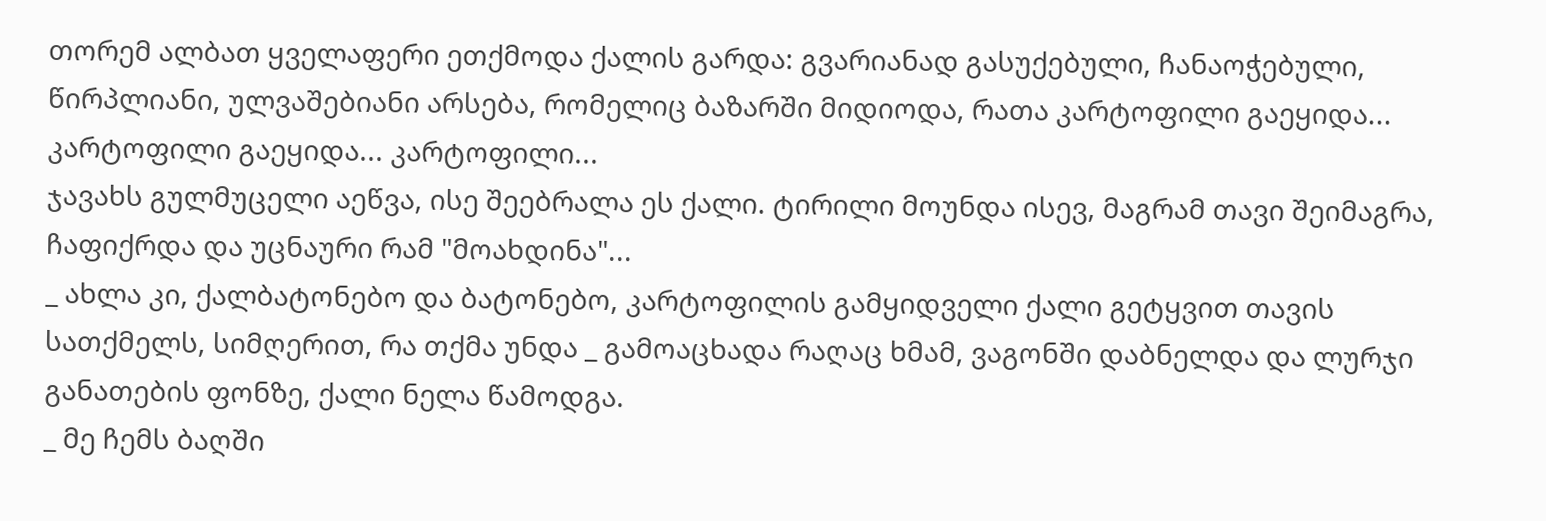თორემ ალბათ ყველაფერი ეთქმოდა ქალის გარდა: გვარიანად გასუქებული, ჩანაოჭებული, წირპლიანი, ულვაშებიანი არსება, რომელიც ბაზარში მიდიოდა, რათა კარტოფილი გაეყიდა... კარტოფილი გაეყიდა... კარტოფილი...
ჯავახს გულმუცელი აეწვა, ისე შეებრალა ეს ქალი. ტირილი მოუნდა ისევ, მაგრამ თავი შეიმაგრა, ჩაფიქრდა და უცნაური რამ "მოახდინა"...
_ ახლა კი, ქალბატონებო და ბატონებო, კარტოფილის გამყიდველი ქალი გეტყვით თავის სათქმელს, სიმღერით, რა თქმა უნდა _ გამოაცხადა რაღაც ხმამ, ვაგონში დაბნელდა და ლურჯი განათების ფონზე, ქალი ნელა წამოდგა.
_ მე ჩემს ბაღში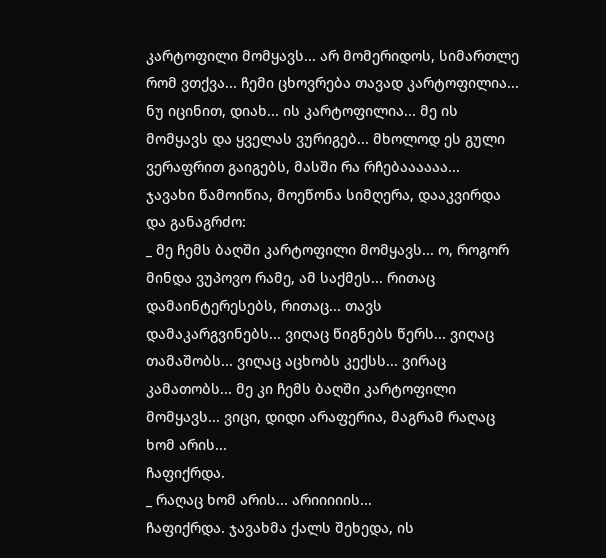კარტოფილი მომყავს... არ მომერიდოს, სიმართლე რომ ვთქვა... ჩემი ცხოვრება თავად კარტოფილია... ნუ იცინით, დიახ... ის კარტოფილია... მე ის მომყავს და ყველას ვურიგებ... მხოლოდ ეს გული ვერაფრით გაიგებს, მასში რა რჩებაააააა...
ჯავახი წამოიწია, მოეწონა სიმღერა, დააკვირდა და განაგრძო:
_ მე ჩემს ბაღში კარტოფილი მომყავს... ო, როგორ მინდა ვუპოვო რამე, ამ საქმეს... რითაც დამაინტერესებს, რითაც... თავს დამაკარგვინებს... ვიღაც წიგნებს წერს... ვიღაც თამაშობს... ვიღაც აცხობს კექსს... ვირაც კამათობს... მე კი ჩემს ბაღში კარტოფილი მომყავს... ვიცი, დიდი არაფერია, მაგრამ რაღაც ხომ არის...
ჩაფიქრდა.
_ რაღაც ხომ არის... არიიიიის...
ჩაფიქრდა. ჯავახმა ქალს შეხედა, ის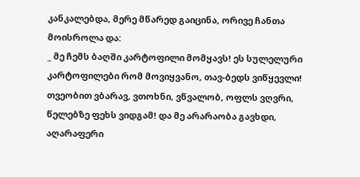კანკალებდა, მერე მწარედ გაიცინა, ორივე ჩანთა მოისროლა და:
_ მე ჩემს ბაღში კარტოფილი მომყავს! ეს სულელური კარტოფილები რომ მოვიყვანო, თავ-ბედს ვიწყევლი! თვეობით ვბარავ, ვთოხნი, ვწვალობ, ოფლს ვღვრი, წელებზე ფეხს ვიდგამ! და მე არარაობა გავხდი, აღარაფერი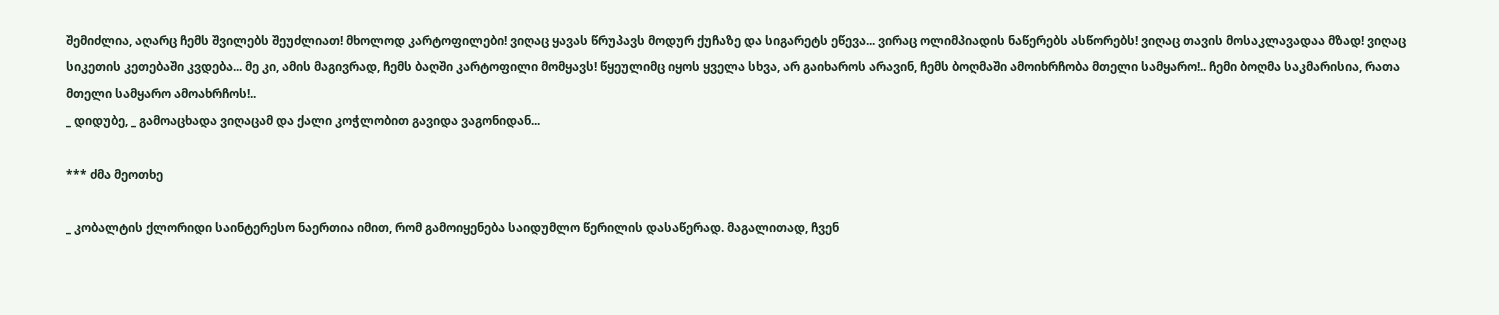შემიძლია, აღარც ჩემს შვილებს შეუძლიათ! მხოლოდ კარტოფილები! ვიღაც ყავას წრუპავს მოდურ ქუჩაზე და სიგარეტს ეწევა... ვირაც ოლიმპიადის ნაწერებს ასწორებს! ვიღაც თავის მოსაკლავადაა მზად! ვიღაც სიკეთის კეთებაში კვდება... მე კი, ამის მაგივრად, ჩემს ბაღში კარტოფილი მომყავს! წყეულიმც იყოს ყველა სხვა, არ გაიხაროს არავინ, ჩემს ბოღმაში ამოიხრჩობა მთელი სამყარო!.. ჩემი ბოღმა საკმარისია, რათა მთელი სამყარო ამოახრჩოს!..
_ დიდუბე, _ გამოაცხადა ვიღაცამ და ქალი კოჭლობით გავიდა ვაგონიდან...

*** ძმა მეოთხე

_ კობალტის ქლორიდი საინტერესო ნაერთია იმით, რომ გამოიყენება საიდუმლო წერილის დასაწერად. მაგალითად, ჩვენ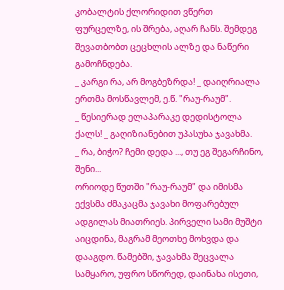კობალტის ქლორიდით ვწერთ ფურცელზე, ის შრება, აღარ ჩანს. შემდეგ შევათბობთ ცეცხლის ალზე და ნაწერი გამოჩნდება.
_ კარგი რა, არ მოგბეზრდა! _ დაიღრიალა ერთმა მოსწავლემ, ე.წ. "რაუ-რაუმ".
_ წესიერად ელაპარაკე დედისტოლა ქალს! _ გაღიზიანებით უპასუხა ჯავახმა.
_ რა, ბიჭო? ჩემი დედა ..., თუ ეგ შეგარჩინო, შენი...
ორიოდე წუთში "რაუ-რაუმ" და იმისმა ექვსმა ძმაკაცმა ჯავახი მოფარებულ ადგილას მიათრიეს. პირველი სამი მუშტი აიცდინა, მაგრამ მეოთხე მოხვდა და დააგდო. წამებში, ჯავახმა შეცვალა სამყარო, უფრო სწორედ, დაინახა ისეთი,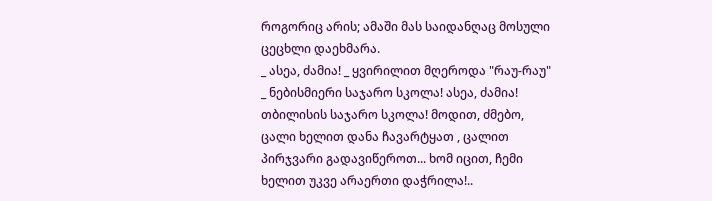როგორიც არის; ამაში მას საიდანღაც მოსული ცეცხლი დაეხმარა.
_ ასეა, ძამია! _ ყვირილით მღეროდა "რაუ-რაუ" _ ნებისმიერი საჯარო სკოლა! ასეა, ძამია! თბილისის საჯარო სკოლა! მოდით, ძმებო, ცალი ხელით დანა ჩავარტყათ , ცალით პირჯვარი გადავიწეროთ... ხომ იცით, ჩემი ხელით უკვე არაერთი დაჭრილა!..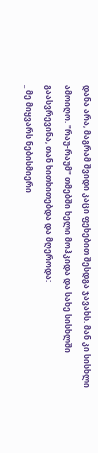დანა არა, მაგრამ შვიდი კაცი ფეხებით შესდგა ჯავახს. მან კი სისხლი ამოიღო. "რაუ-რაუმ" თმებში ხელი მოჰკიდა და სახე სისხლში გაასვრევინა, თან ხითხითებდა და მღეროდა:
_ მე მიყვარს ნებისმიერი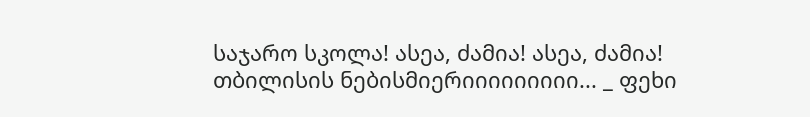საჯარო სკოლა! ასეა, ძამია! ასეა, ძამია! თბილისის ნებისმიერიიიიიიიიი... _ ფეხი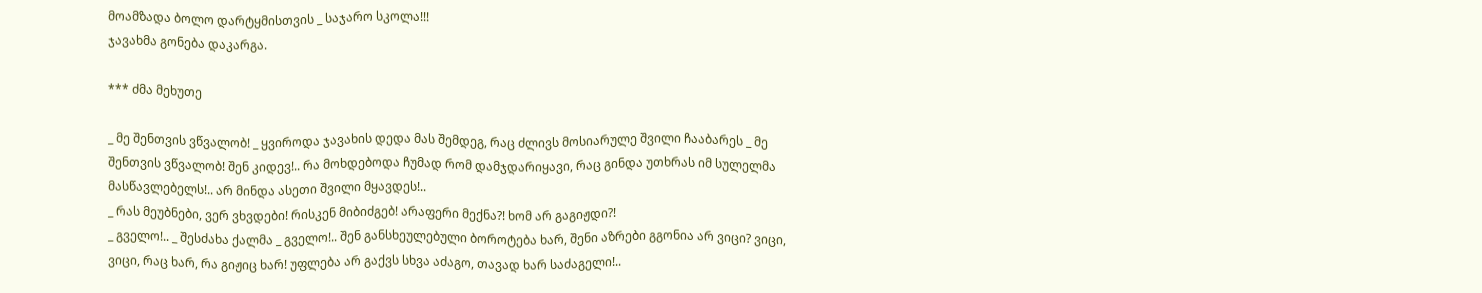მოამზადა ბოლო დარტყმისთვის _ საჯარო სკოლა!!!
ჯავახმა გონება დაკარგა.

*** ძმა მეხუთე

_ მე შენთვის ვწვალობ! _ ყვიროდა ჯავახის დედა მას შემდეგ, რაც ძლივს მოსიარულე შვილი ჩააბარეს _ მე შენთვის ვწვალობ! შენ კიდევ!.. რა მოხდებოდა ჩუმად რომ დამჯდარიყავი, რაც გინდა უთხრას იმ სულელმა მასწავლებელს!.. არ მინდა ასეთი შვილი მყავდეს!..
_ რას მეუბნები, ვერ ვხვდები! რისკენ მიბიძგებ! არაფერი მექნა?! ხომ არ გაგიჟდი?!
_ გველო!.. _ შესძახა ქალმა _ გველო!.. შენ განსხეულებული ბოროტება ხარ, შენი აზრები გგონია არ ვიცი? ვიცი, ვიცი, რაც ხარ, რა გიჟიც ხარ! უფლება არ გაქვს სხვა აძაგო, თავად ხარ საძაგელი!..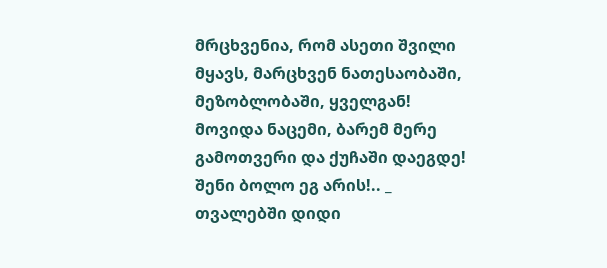მრცხვენია, რომ ასეთი შვილი მყავს, მარცხვენ ნათესაობაში, მეზობლობაში, ყველგან! მოვიდა ნაცემი, ბარემ მერე გამოთვერი და ქუჩაში დაეგდე! შენი ბოლო ეგ არის!.. _ თვალებში დიდი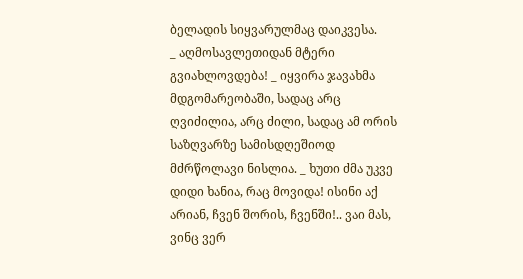ბელადის სიყვარულმაც დაიკვესა.
_ აღმოსავლეთიდან მტერი გვიახლოვდება! _ იყვირა ჯავახმა მდგომარეობაში, სადაც არც ღვიძილია, არც ძილი, სადაც ამ ორის საზღვარზე სამისდღეშიოდ მძრწოლავი ნისლია. _ ხუთი ძმა უკვე დიდი ხანია, რაც მოვიდა! ისინი აქ არიან, ჩვენ შორის, ჩვენში!.. ვაი მას, ვინც ვერ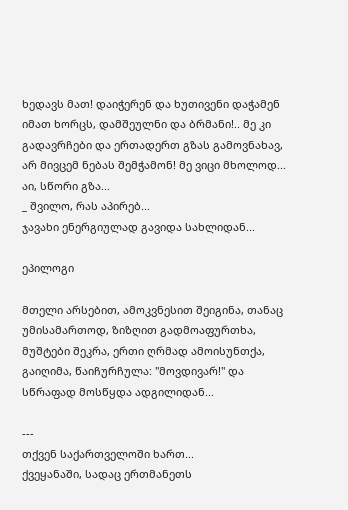ხედავს მათ! დაიჭერენ და ხუთივენი დაჭამენ იმათ ხორცს, დამშეულნი და ბრმანი!.. მე კი გადავრჩები და ერთადერთ გზას გამოვნახავ, არ მივცემ ნებას შემჭამონ! მე ვიცი მხოლოდ... აი, სწორი გზა...
_ შვილო, რას აპირებ...
ჯავახი ენერგიულად გავიდა სახლიდან...

ეპილოგი

მთელი არსებით, ამოკვნესით შეიგინა, თანაც უმისამართოდ, ზიზღით გადმოაფურთხა, მუშტები შეკრა, ერთი ღრმად ამოისუნთქა, გაიღიმა, წაიჩურჩულა: "მოვდივარ!" და სწრაფად მოსწყდა ადგილიდან...

---
თქვენ საქართველოში ხართ...
ქვეყანაში, სადაც ერთმანეთს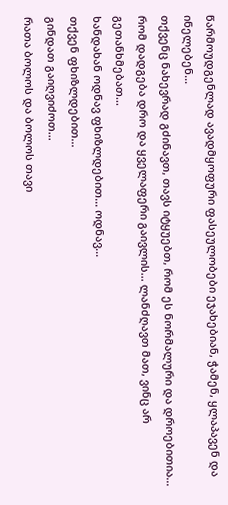წარმოუდგენლად ავადმყოფური ფასეულობები ეჯახებიან, ჭამენ, ყლაპავენ და ინელებენ...
თქვენც ნახევრად გძინავთ, თავს იტყუებთ, რომ ეს ნორმალური და დროებითია...
რომ დადგება დრო და ყველაფერი გაივლის... ლანძღავთ მათ, ვინც არ გეთანხმებათ...
ხანდახან ოდნავ ფხიზლდებით... ოდნავ...
თქვენ ფხიზლდებით...
გინდათ გაიღვიძოთ...
რათა ბოლოს და ბოლოს თავი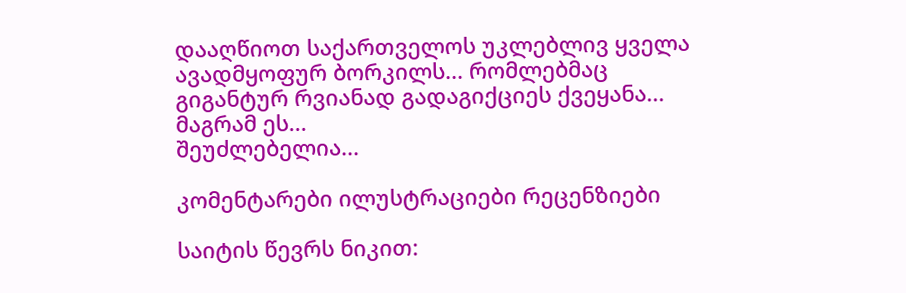დააღწიოთ საქართველოს უკლებლივ ყველა ავადმყოფურ ბორკილს... რომლებმაც გიგანტურ რვიანად გადაგიქციეს ქვეყანა...
მაგრამ ეს...
შეუძლებელია...

კომენტარები ილუსტრაციები რეცენზიები

საიტის წევრს ნიკით: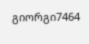გიორგი7464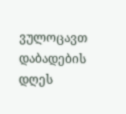ვულოცავთ დაბადების დღეს